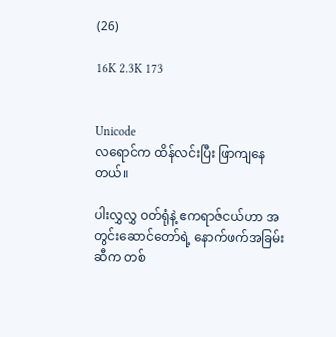(26)

16K 2.3K 173


Unicode
လရောင်က ထိန်လင်းပြီး ဖြာကျနေတယ်။

ပါးလွှလွှ ဝတ်ရုံနဲ့ ဧကရာဇ်ငယ်ဟာ အတွင်းဆောင်တော်ရဲ့ နောက်ဖက်အခြမ်းဆီက တစ်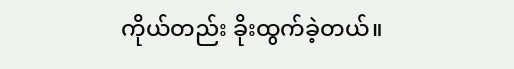ကိုယ်တည်း ခိုးထွက်ခဲ့တယ်။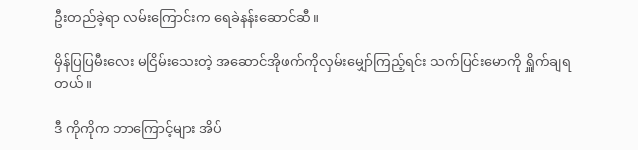ဦးတည်ခဲ့ရာ လမ်းကြောင်းက ရေခဲနန်းဆောင်ဆီ။

မှိန်ပြပြမီးလေး မငြိမ်းသေးတဲ့ အဆောင်အိုဖက်ကိုလှမ်းမျှော်ကြည့်ရင်း သက်ပြင်းမောကို ရှိူက်ချရတယ်။

ဒီ ကိုကိုက ဘာကြောင့်များ အိပ်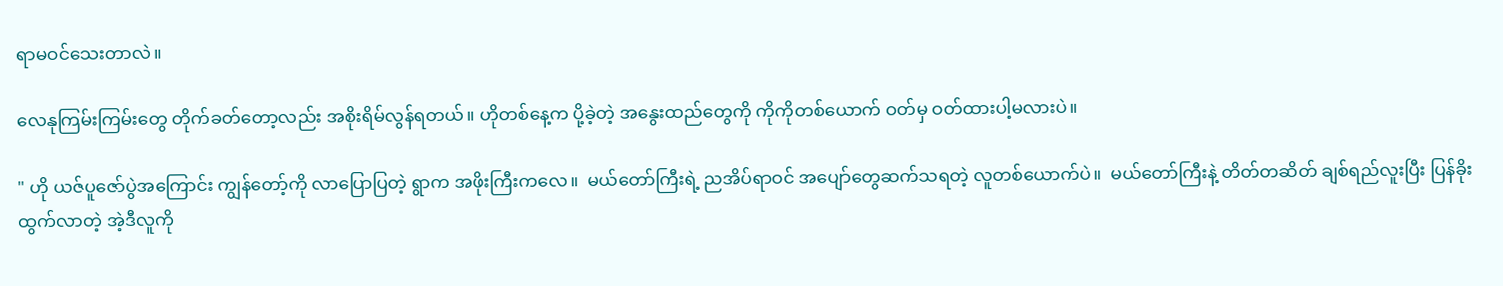ရာမဝင်သေးတာလဲ။

လေနုကြမ်းကြမ်းတွေ တိုက်ခတ်တော့လည်း အစိုးရိမ်လွန်ရတယ်။ ဟိုတစ်နေ့က ပို့ခဲ့တဲ့ အနွေးထည်တွေကို ကိုကိုတစ်ယောက် ဝတ်မှ ဝတ်ထားပါ့မလားပဲ။

" ဟို ယဇ်ပူဇော်ပွဲအကြောင်း ကျွန်တော့်ကို လာပြောပြတဲ့ ရွာက အဖိုးကြီးကလေ။  မယ်တော်ကြီးရဲ့ ညအိပ်ရာဝင် အပျော်တွေဆက်သရတဲ့ လူတစ်ယောက်ပဲ။  မယ်တော်ကြီးနဲ့ တိတ်တဆိတ် ချစ်ရည်လူးပြီး ပြန်ခိုးထွက်လာတဲ့ အဲ့ဒီလူကို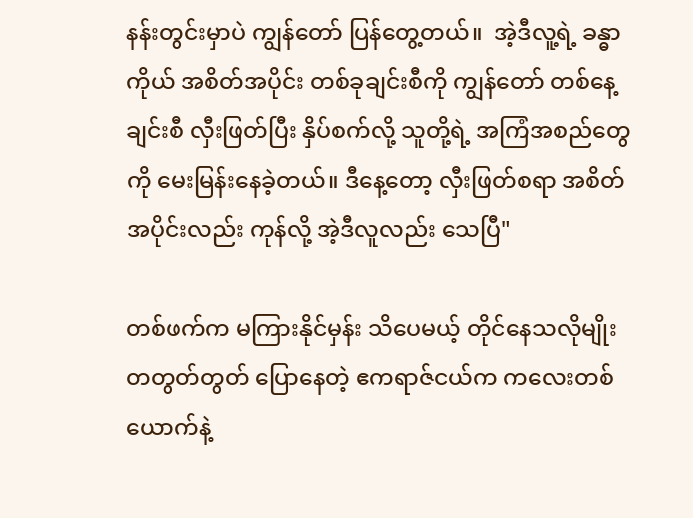နန်းတွင်းမှာပဲ ကျွန်တော် ပြန်တွေ့တယ်။  အဲ့ဒီလူ့ရဲ့ ခန္ဓာကိုယ် အစိတ်အပိုင်း တစ်ခုချင်းစီကို ကျွန်တော် တစ်နေ့ချင်းစီ လှီးဖြတ်ပြီး နှိပ်စက်လို့ သူတို့ရဲ့ အကြံအစည်တွေကို မေးမြန်းနေခဲ့တယ်။ ဒီနေ့တော့ လှီးဖြတ်စရာ အစိတ်အပိုင်းလည်း ကုန်လို့ အဲ့ဒီလူလည်း သေပြီ"

တစ်ဖက်က မကြားနိုင်မှန်း သိပေမယ့် တိုင်နေသလိုမျိုး တတွတ်တွတ် ပြောနေတဲ့ ဧကရာဇ်ငယ်က ကလေးတစ်ယောက်နဲ့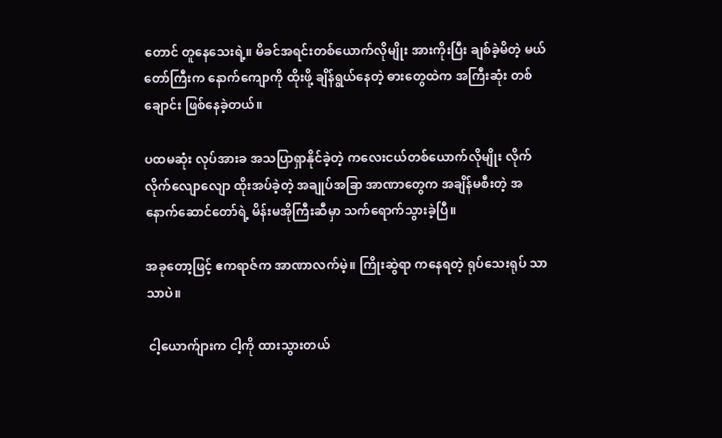တောင် တူနေသေးရဲ့။ မိခင်အရင်းတစ်ယောက်လိုမျိုး အားကိုးပြီး ချစ်ခဲ့မိတဲ့ မယ်တော်ကြီးက နောက်ကျောကို ထိုးဖို့ ချိန်ရွယ်နေတဲ့ ဓားတွေထဲက အကြီးဆုံး တစ်ချောင်း ဖြစ်နေခဲ့တယ်။

ပထမဆုံး လုပ်အားခ အသပြာရှာနိုင်ခဲ့တဲ့ ကလေးငယ်တစ်ယောက်လိုမျိုး လိုက်လိုက်လျောလျော ထိုးအပ်ခဲ့တဲ့ အချုပ်အခြာ အာဏာတွေက အချိန်မစီးတဲ့ အနောက်ဆောင်တော်ရဲ့ မိန်းမအိုကြီးဆီမှာ သက်ရောက်သွားခဲ့ပြီ။

အခုတော့ဖြင့် ဧကရာဇ်က အာဏာလက်မဲ့။ ကြိုးဆွဲရာ ကနေရတဲ့ ရုပ်သေးရုပ် သာသာပဲ။

 ငါ့ယောက်ျားက ငါ့ကို ထားသွားတယ်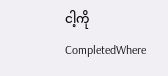ငါ့ကို CompletedWhere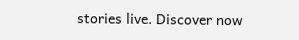stories live. Discover now